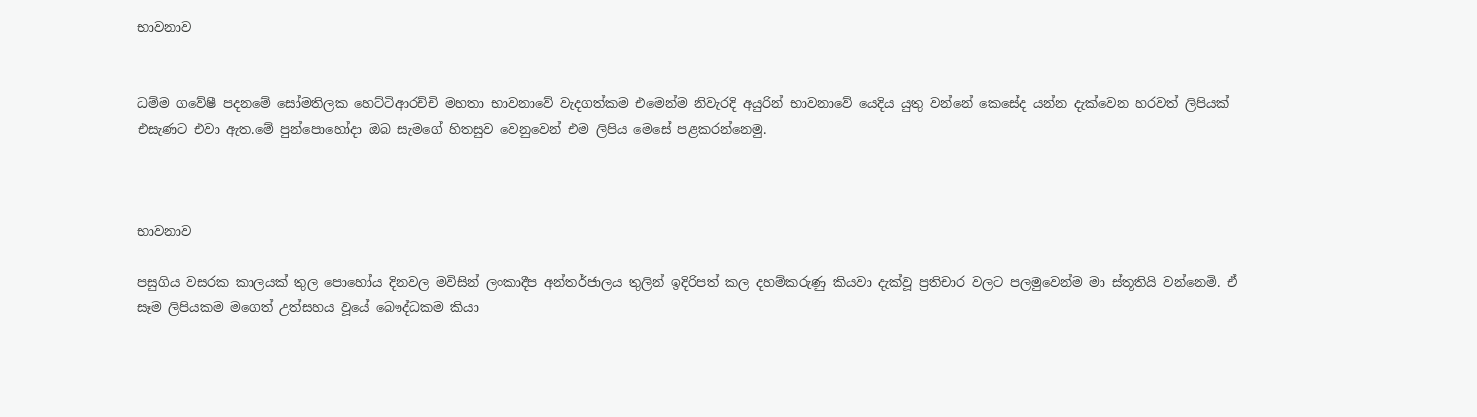භාවනාව


ධම්ම ගවේෂී පදනමේ සෝමතිලක හෙට්ටිආරච්චි මහතා භාවනාවේ වැදගත්කම එමෙන්ම නිවැරදි අයුරින් භාවනාවේ යෙදිය යුතු වන්නේ කෙසේද යන්න දැක්වෙන හරවත් ලිපියක් එසැණට එවා ඇත.මේ පුන්පොහෝදා ඔබ සැමගේ හිතසුව වෙනුවෙන් එම ලිපිය මෙසේ පළකරන්නෙමු.



භාවනාව

පසුගිය වසරක කාලයක් තුල පොහෝය දිනවල මවිසින් ලංකාදීප අන්තර්ජාලය තුලින් ඉදිරිපත් කල දහම්කරුණු කියවා දැක්වූ ප්‍රතිචාර වලට පලමුවෙන්ම මා ස්තූතියි වන්නෙමි. ඒ සෑම ලිපියකම මගෙත් උත්සහය වූයේ බෞද්ධකම කියා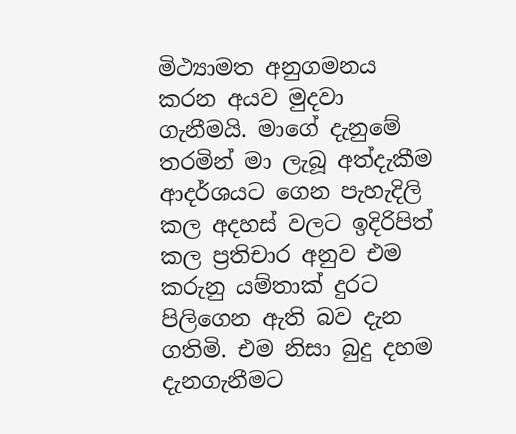මිථ්‍යාමත අනුගමනය කරන අයව මුදවා ගැනීමයි. මාගේ දැනුමේ තරමින් මා ලැබූ අත්දැකීම ආදර්ශයට ගෙන පැහැදිලි කල අදහස් වලට ඉදිරිපිත් කල ප්‍රතිචාර අනුව එම කරුනු යම්තාක් දුරට පිලිගෙන ඇති බව දැන ගතිමි. එම නිසා බුදු දහම දැනගැනීමට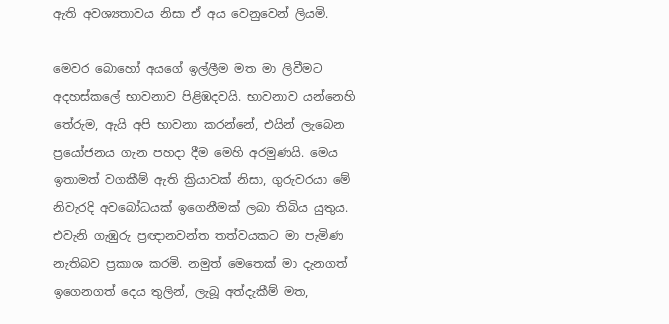ඇති අවශ්‍යතාවය නිසා ඒ අය වෙනුවෙන් ලියමි.

මෙවර බොහෝ අයගේ ඉල්ලීම මත මා ලිවීමට අදහස්කලේ භාවනාව පිළිඹදවයි. භාවනාව යන්නෙහි තේරුම, ඇයි අපි භාවනා කරන්නේ, එයින් ලැබෙන ප්‍රයෝජනය ගැන පහදා දීම මෙහි අරමුණයි. මෙය ඉතාමත් වගකීම් ඇති ක්‍රියාවක් නිසා, ගුරුවරයා මේ නිවැරදි අවබෝධයක් ඉගෙනීමක් ලබා තිබිය යුතුය. එවැනි ගැඹුරු ප්‍රඥානවන්ත තත්වයකට මා පැමිණ නැතිබව ප්‍රකාශ කරමි. නමුත් මෙතෙක් මා දැනගත් ඉගෙනගත් දෙය තුලින්, ලැබූ අත්දැකීම් මත,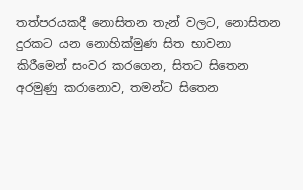තත්පරයකදී නොසිතන තැන් වලට, නොසිතන දුරකට යන නොහික්මුණ සිත භාවනා කිරීමෙන් සංවර කරගෙන, සිතට සිතෙන අරමුණු කරානොව, තමන්ට සිතෙන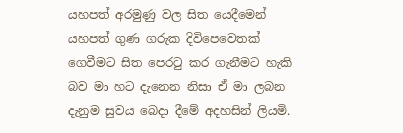යහපත් අරමුණු වල සිත යෙදීමෙන් යහපත් ගුණ ගරුක දිවිපෙවෙතක් ගෙවීමට සිත පෙරටු කර ගැනීමට හැකි බව මා හට දැනෙන නිසා ඒ මා ලබන දැනුම සුවය බෙදා දීමේ අදහසින් ලියමි.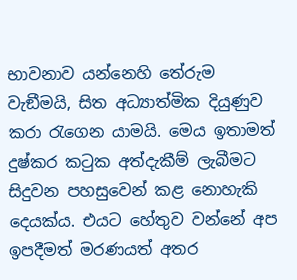භාවනාව යන්නෙහි තේරුම වැඞීමයි, සිත අධ්‍යාත්මික දියුණුව කරා රැගෙන යාමයි. මෙය ඉතාමත් දුෂ්කර කටුක අත්දැකීම් ලැබීමට සිදුවන පහසුවෙන් කළ නොහැකි දෙයක්ය. එයට හේතුව වන්නේ අප ඉපදීමත් මරණයත් අතර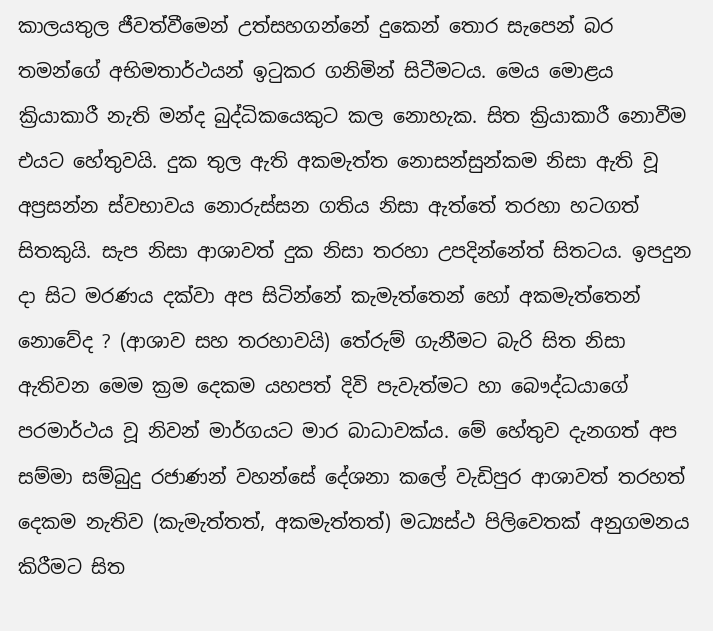කාලයතුල ජීවත්වීමෙන් උත්සහගන්නේ දුකෙන් තොර සැපෙන් බර තමන්ගේ අභිමතාර්ථයන් ඉටුකර ගනිමින් සිටීමටය. මෙය මොළය ක්‍රියාකාරී නැති මන්ද බුද්ධිකයෙකුට කල නොහැක. සිත ක්‍රියාකාරී නොවීම එයට හේතුවයි. දුක තුල ඇති අකමැත්ත නොසන්සුන්කම නිසා ඇති වූ අප්‍රසන්න ස්වභාවය නොරුස්සන ගතිය නිසා ඇත්තේ තරහා හටගත් සිතකුයි. සැප නිසා ආශාවත් දුක නිසා තරහා උපදින්නේත් සිතටය. ඉපදුන දා සිට මරණය දක්වා අප සිටින්නේ කැමැත්තෙන් හෝ අකමැත්තෙන් නොවේද ? (ආශාව සහ තරහාවයි) තේරුම් ගැනීමට බැරි සිත නිසා ඇතිවන මෙම ක්‍රම දෙකම යහපත් දිවි පැවැත්මට හා බෞද්ධයාගේ පරමාර්ථය වූ නිවන් මාර්ගයට මාර බාධාවක්ය. මේ හේතුව දැනගත් අප සම්මා සම්බුදු රජාණන් වහන්සේ දේශනා කලේ වැඩිපුර ආශාවත් තරහත් දෙකම නැතිව (කැමැත්තත්, අකමැත්තත්) මධ්‍යස්ථ පිලිවෙතක් අනුගමනය කිරීමට සිත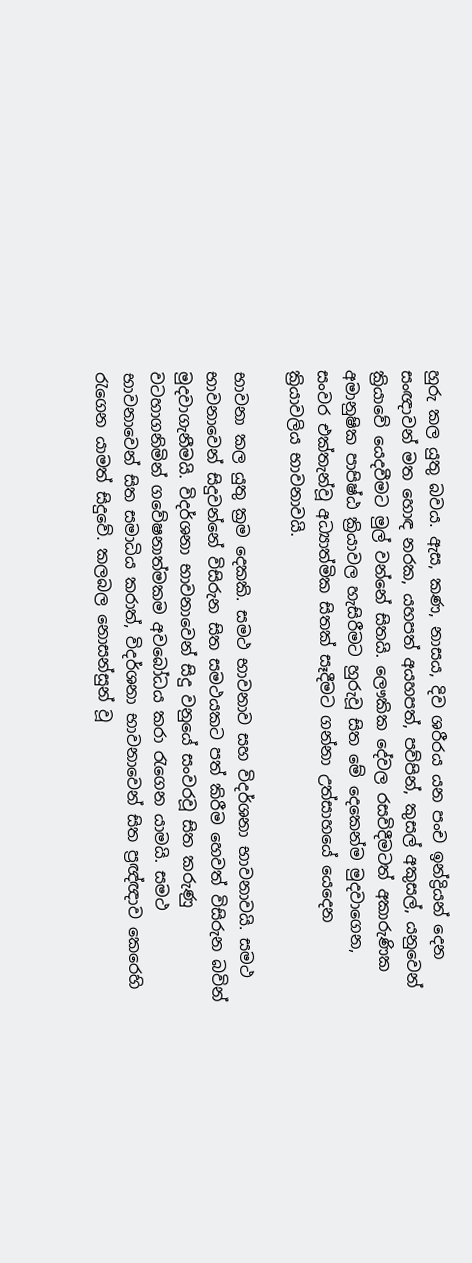හුරු කල යුතු බවය. ඇස, කණ, නාසය, දිව ශරීරය යන පංච ඉන්ද්‍රියන් දෙන සංඥාවන් මත හොඳ නරක, යහපත් අයහපත්, පව්පින්, කුසල් අකුසල්, යනුවෙන් ක්‍රියාවේ යෙදවීමට මුල් වන්නේ සිතයි. ලෞකික දේවල රසවිදීමටත් අකාරුණික අමානුෂික පාපිෂ්ඨ ක්‍රියාවල හැසිරීමට හුරුවූ සිත මේ දෙකෙන්ම මුදවාගෙන, සංවර එක්තැන්වූ අධ්‍යාත්මික සිතක් සෑදීමට ගන්නා උත්සාහයේ යෙදෙන ක්‍රියාවලිය භාවනාවයි.

භාවනා කල යුතු ක්‍රම දෙකකි. සමථ භාවනාව සහ විදර්ශනා භාවනාවයි. සමථ භාවනාවෙන් සිදුවන්නේ විසිරුන සිත සමථයකට පත් කිරීම හෙවත් විසිරුන බවින් මුදවාගැනීමයි. විදර්ශනා භාවනාවෙන් සිදු වනුයේ සංවරවූ සිත කරුණු වටහාගනිමින් ගවේෂනාත්මකම අවබෝධය කරා රැගෙන යාමයි. සමථ භාවනාවෙන් සිත සමාධිය කරාත්, විදර්ශනා භාවනාවෙන් සිත ප්‍රඥ්ඥාව කෙරෙහි රැගෙන යාමත් සිදුවේ. කලබල නොසන්සුන් වූ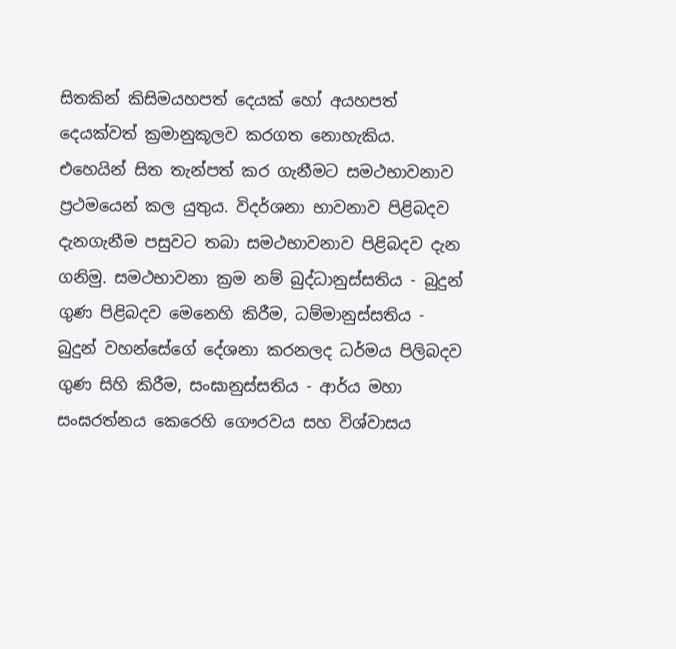සිතකින් කිසිමයහපත් දෙයක් හෝ අයහපත් දෙයක්වත් ක්‍රමානුකූලව කරගත නොහැකිය. එහෙයින් සිත තැන්පත් කර ගැනීමට සමථභාවනාව ප්‍රථමයෙන් කල යුතුය. විදර්ශනා භාවනාව පිළිබදව දැනගැනීම පසුවට තබා සමථභාවනාව පිළිබදව දැන ගනිමු. සමථභාවනා ක්‍රම නම් බුද්ධානුස්සතිය - බුදුන් ගුණ පිළිබදව මෙනෙහි කිරීම, ධම්මානුස්සතිය - බුදුන් වහන්සේගේ දේශනා කරනලද ධර්මය පිලිබදව ගුණ සිහි කිරීම, සංඝානුස්සතිය - ආර්ය මහා සංඝරත්නය කෙරෙහි ගෞරවය සහ විශ්වාසය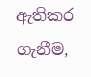ඇතිකර ගැනීම,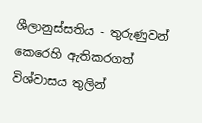ශීලානුස්සතිය - තුරුණුවන් කෙරෙහි ඇතිකරගත් විශ්වාසය තුලින්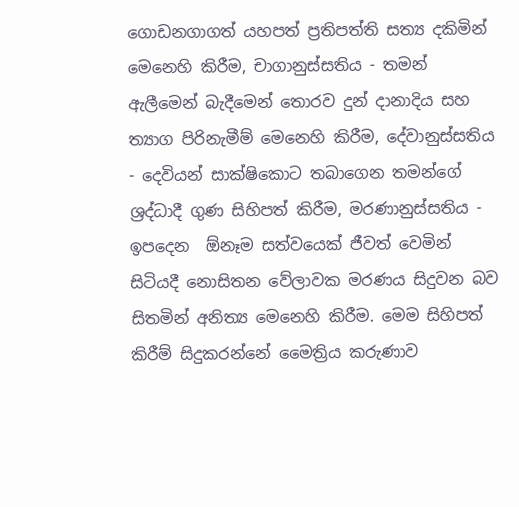ගොඩනගාගත් යහපත් ප්‍රතිපත්ති සත්‍ය දකිමින් මෙනෙහි කිරීම, චාගානුස්සතිය - තමන් ඇලීමෙන් බැදීමෙන් තොරව දුන් දානාදිය සහ ත්‍යාග පිරිනැමීම් මෙනෙහි කිරීම, දේවානුස්සතිය - දෙවියන් සාක්ෂිකොට තබාගෙන තමන්ගේ ශ්‍රද්ධාදී ගුණ සිහිපත් කිරීම, මරණානුස්සතිය - ඉපදෙන  ඕනෑම සත්වයෙක් ජීවත් වෙමින් සිටියදී නොසිතන වේලාවක මරණය සිදුවන බව සිතමින් අනිත්‍ය මෙනෙහි කිරීම. මෙම සිහිපත් කිරීම් සිදුකරන්නේ මෛත්‍රිය කරුණාව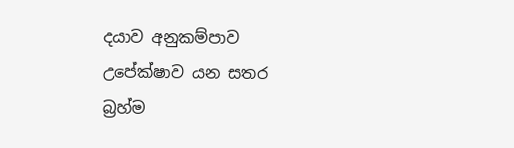දයාව අනුකම්පාව උපේක්ෂාව යන සතර බ්‍රහ්ම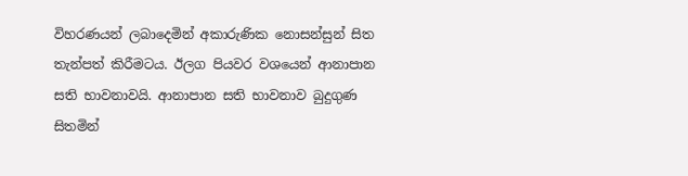විහරණයන් ලබාදෙමින් අකාරුණික නොසන්සුන් සිත තැන්පත් කිරීමටය. ඊලග පියවර වශයෙන් ආනාපාන සති භාවනාවයි. ආනාපාන සති භාවනාව බුදුගුණ සිතමින්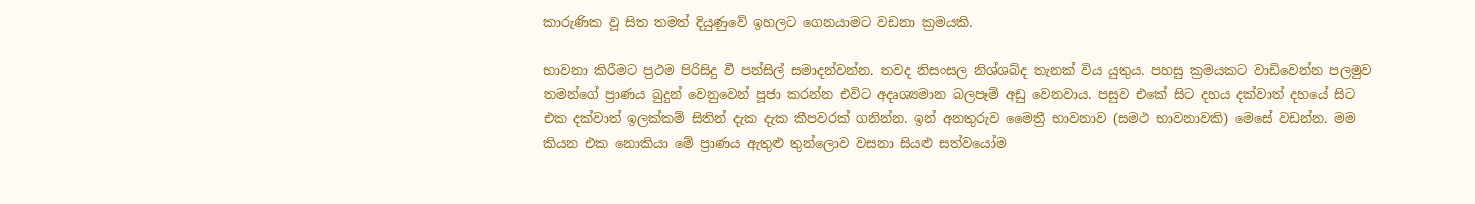කාරුණික වූ සිත තමත් දියුණුවේ ඉහලට ගෙනයාමට වඩනා ක්‍රමයකි.

භාවනා කිරීමට ප්‍රථම පිරිසිදු වී පන්සිල් සමාදන්වන්න. තවද නිසංසල නිශ්ශබ්ද තැනක් විය යුතුය. පහසු ක්‍රමයකට වාඩිවෙන්න පලමුව තමන්ගේ ප්‍රාණය බුදුන් වෙනුවෙන් පූජා කරන්න එවිට අදෘශ්‍යමාන බලපෑම් අඩු වෙනවාය. පසුව එකේ සිට දහය දක්වාත් දහයේ සිට එක දක්වාත් ඉලක්කම් සිතින් දැක දැක කීපවරක් ගනින්න. ඉන් අනතුරුව මෛත්‍රී භාවනාව (සමථ භාවනාවකි) මෙසේ වඩන්න. මම කියන එක නොකියා මේ ප්‍රාණය ඇතුළු තුන්ලොව වසනා සියළු සත්වයෝම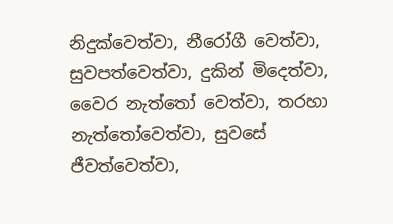නිදුක්වෙත්වා, නීරෝගී වෙත්වා, සුවපත්වෙත්වා, දුකින් මිදෙත්වා, වෛර නැත්තෝ වෙත්වා, තරහා නැත්තෝවෙත්වා, සුවසේ ජීවත්වෙත්වා,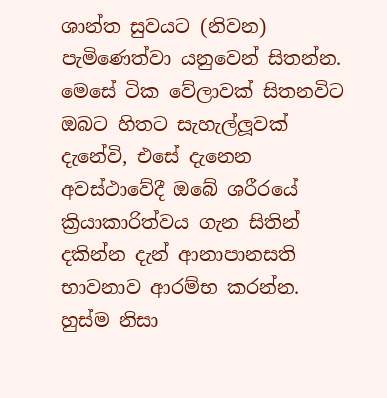ශාන්ත සුවයට (නිවන) පැමිණෙත්වා යනුවෙන් සිතන්න. මෙසේ ටික වේලාවක් සිතනවිට ඔබට හිතට සැහැල්ලූවක් දැනේවි, එසේ දැනෙන අවස්ථාවේදී ඔබේ ශරීරයේ ක්‍රියාකාරිත්වය ගැන සිතින් දකින්න දැන් ආනාපානසති භාවනාව ආරම්භ කරන්න. හුස්ම නිසා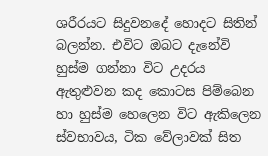ශරීරයට සිදුවනදේ හොදට සිතින් බලන්න. එවිට ඔබට දැනේවි හුස්ම ගන්නා විට උදරය ඇතුළුවන කද කොටස පිම්බෙන හා හුස්ම හෙලෙන විට ඇකිලෙන ස්වභාවය, ටික වේලාවක් සිත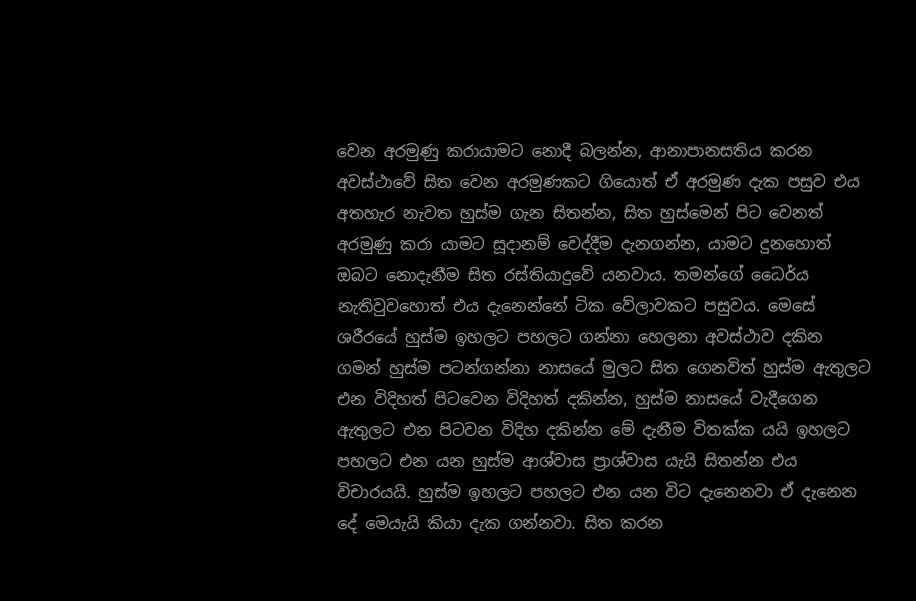වෙන අරමුණු කරායාමට නොදී බලන්න, ආනාපානසතිය කරන අවස්ථාවේ සිත වෙන අරමුණකට ගියොත් ඒ අරමුණ දැක පසුව එය අතහැර නැවත හුස්ම ගැන සිතන්න, සිත හුස්මෙන් පිට වෙනත් අරමුණු කරා යාමට සූදානම් වෙද්දීම දැනගන්න, යාමට දුනහොත් ඔබට නොදැනීම සිත රස්තියාදුවේ යනවාය. තමන්ගේ ධෛර්ය නැතිවුවහොත් එය දැනෙන්නේ ටික වේලාවකට පසුවය. මෙසේ ශරීරයේ හුස්ම ඉහලට පහලට ගන්නා හෙලනා අවස්ථාව දකින ගමන් හුස්ම පටන්ගන්නා නාසයේ මුලට සිත ගෙනවිත් හුස්ම ඇතුලට එන විදිහත් පිටවෙන විදිහත් දකින්න, හුස්ම නාසයේ වැදීගෙන ඇතුලට එන පිටවන විදිහ දකින්න මේ දැනීම විතක්ක යයි ඉහලට පහලට එන යන හුස්ම ආශ්වාස ප්‍රාශ්වාස යැයි සිතන්න එය විචාරයයි. හුස්ම ඉහලට පහලට එන යන විට දැනෙනවා ඒ දැනෙන දේ මෙයැයි කියා දැක ගන්නවා. සිත කරන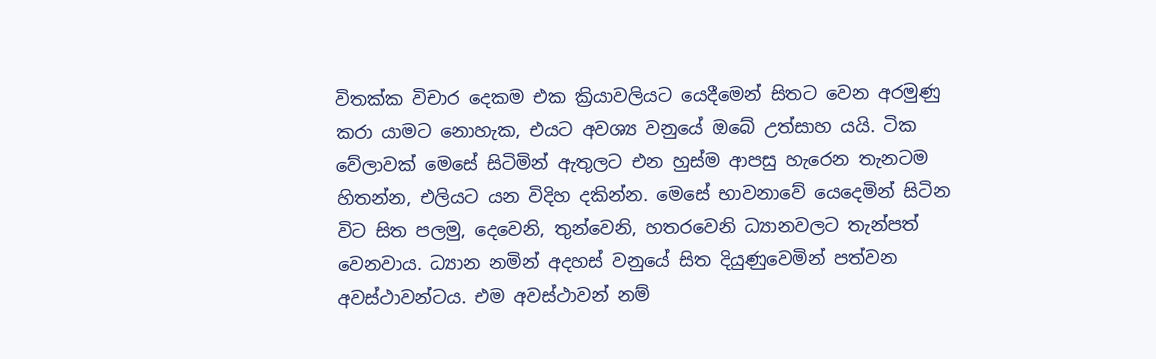විතක්ක විචාර දෙකම එක ක්‍රියාවලියට යෙදීමෙන් සිතට වෙන අරමුණු කරා යාමට නොහැක, එයට අවශ්‍ය වනුයේ ඔබේ උත්සාහ යයි. ටික වේලාවක් මෙසේ සිටිමින් ඇතුලට එන හුස්ම ආපසු හැරෙන තැනටම හිතන්න, එලියට යන විදිහ දකින්න. මෙසේ භාවනාවේ යෙදෙමින් සිටින විට සිත පලමු, දෙවෙනි, තුන්වෙනි, හතරවෙනි ධ්‍යානවලට තැන්පත් වෙනවාය. ධ්‍යාන නමින් අදහස් වනුයේ සිත දියුණුවෙමින් පත්වන අවස්ථාවන්ටය. එම අවස්ථාවන් නම්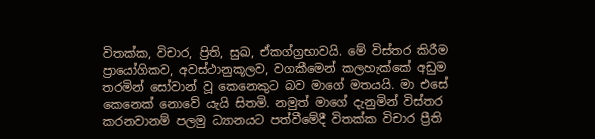විතක්ක, විචාර, ප්‍රිති, සුඛ, ඒකග්ග්‍රභාවයි. මේ විස්තර කිරීම ප්‍රායෝගිකව, අවස්ථානුකූලව, වගකීමෙන් කලහැක්කේ අඩුම තරමින් සෝවාන් වූ කෙනෙකුට බව මාගේ මතයයි. මා එසේ කෙනෙක් නොවේ යැයි සිතමි. නමුත් මාගේ දැනුමින් විස්තර කරනවානම් පලමු ධ්‍යානයට පත්වීමේදී විතක්ක විචාර ප්‍රීති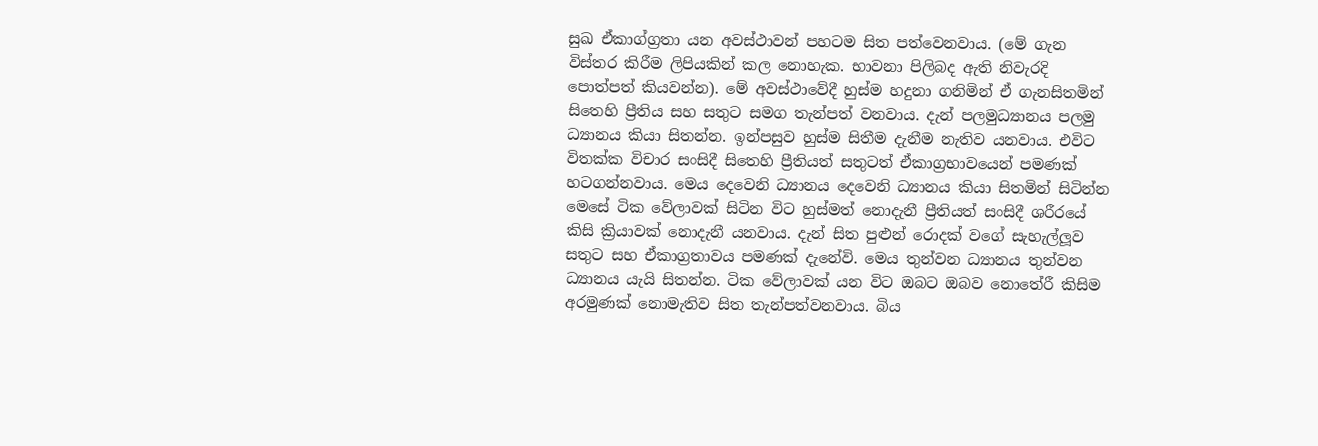සුඛ ඒකාග්ග්‍රතා යන අවස්ථාවන් පහටම සිත පත්වෙනවාය. (මේ ගැන විස්තර කිරීම ලිපියකින් කල නොහැක. භාවනා පිලිබද ඇති නිවැරදි පොත්පත් කියවන්න). මේ අවස්ථාවේදී හුස්ම හදුනා ගනිමින් ඒ ගැනසිතමින් සිතෙහි ප්‍රීතිය සහ සතුට සමග තැන්පත් වනවාය. දැන් පලමුධ්‍යානය පලමු ධ්‍යානය කියා සිතන්න. ඉන්පසුව හුස්ම සිතීම දැනීම නැතිව යනවාය. එවිට විතක්ක විචාර සංසිදී සිතෙහි ප්‍රීතියත් සතුටත් ඒකාග්‍රභාවයෙන් පමණක් හටගන්නවාය. මෙය දෙවෙනි ධ්‍යානය දෙවෙනි ධ්‍යානය කියා සිතමින් සිටින්න මෙසේ ටික වේලාවක් සිටින විට හුස්මත් නොදැනී ප්‍රීතියත් සංසිදී ශරීරයේ කිසි ක්‍රියාවක් නොදැනී යනවාය. දැන් සිත පුළුන් රොදක් වගේ සැහැල්ලූව සතුට සහ ඒකාග්‍රතාවය පමණක් දැනේවි. මෙය තුන්වන ධ්‍යානය තුන්වන ධ්‍යානය යැයි සිතන්න. ටික වේලාවක් යන විට ඔබට ඔබව නොතේරී කිසිම අරමුණක් නොමැතිව සිත තැන්පත්වනවාය. බිය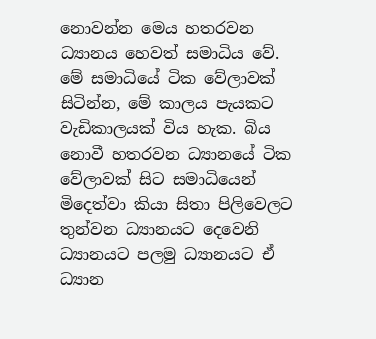නොවන්න මෙය හතරවන ධ්‍යානය හෙවත් සමාධිය වේ. මේ සමාධියේ ටික වේලාවක් සිටින්න, මේ කාලය පැයකට වැඩිකාලයක් විය හැක. බිය නොවී හතරවන ධ්‍යානයේ ටික වේලාවක් සිට සමාධියෙන් මිදෙත්වා කියා සිතා පිලිවෙලට තුන්වන ධ්‍යානයට දෙවෙනි ධ්‍යානයට පලමු ධ්‍යානයට ඒ ධ්‍යාන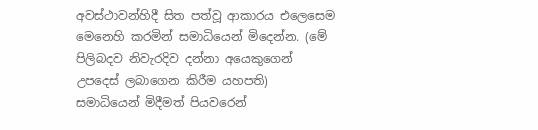අවස්ථාවන්හිදී සිත පත්වූ ආකාරය එලෙසෙම මෙනෙහි කරමින් සමාධියෙන් මිදෙන්න. (මේ පිලිබදව නිවැරදිව දන්නා අයෙකුගෙන් උපදෙස් ලබාගෙන කිරීම යහපති) සමාධියෙන් මිදීමත් පියවරෙන්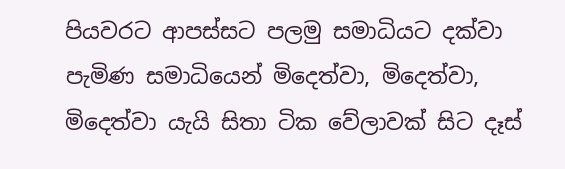පියවරට ආපස්සට පලමු සමාධියට දක්වා පැමිණ සමාධියෙන් මිදෙත්වා, මිදෙත්වා, මිදෙත්වා යැයි සිතා ටික වේලාවක් සිට දෑස්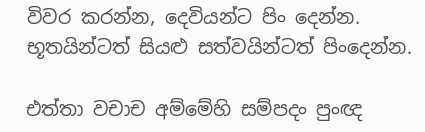විවර කරන්න, දෙවියන්ට පිං දෙන්න. භූතයින්ටත් සියළු සත්වයින්ටත් පිංදෙන්න.

එත්තා වචාච අම්මේහි සම්පදං පුංඥ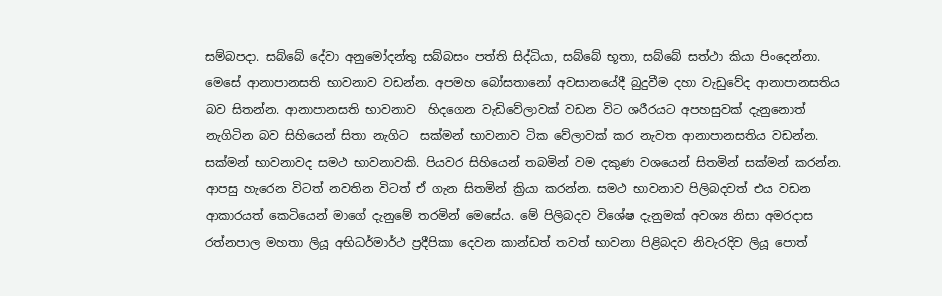සම්බපදා. සබ්බේ දේවා අනුමෝදන්තු සබ්බසං පත්ති සිද්ධියා, සබ්බේ භූතා, සබ්බේ සත්ථා කියා පිංදෙන්නා. මෙසේ ආනාපානසති භාවනාව වඩන්න. අපමහ බෝසතානෝ අවසානයේදී බුදුවීම දහා වැඩුවේද ආනාපානසතිය බව සිතන්න. ආනාපානසති භාවනාව  හිදගෙන වැඩිවේලාවක් වඩන විට ශරීරයට අපහසුවක් දැනුනොත් නැගිටින බව සිහියෙන් සිතා නැගිට  සක්මන් භාවනාව ටික වේලාවක් කර නැවත ආනාපානසතිය වඩන්න. සක්මන් භාවනාවද සමථ භාවනාවකි. පියවර සිහියෙන් තබමින් වම දකුණ වශයෙන් සිතමින් සක්මන් කරන්න. ආපසු හැරෙන විටත් නවතින විටත් ඒ ගැන සිතමින් ක්‍රියා කරන්න. සමථ භාවනාව පිලිබදවත් එය වඩන ආකාරයත් කෙටියෙන් මාගේ දැනුමේ තරමින් මෙසේය. මේ පිලිබදව විශේෂ දැනුමක් අවශ්‍ය නිසා අමරදාස රත්නපාල මහතා ලියූ අභිධර්මාර්ථ ප්‍රදීපිකා දෙවන කාන්ඩත් තවත් භාවනා පිළිබදව නිවැරදිව ලියූ පොත්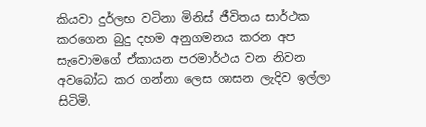කියවා දුර්ලභ වටිනා මිනිස් ජීවිතය සාර්ථක කරගෙන බුදු දහම අනුගමනය කරන අප සැවොමගේ ඒකායන පරමාර්ථය වන නිවන අවබෝධ කර ගන්නා ලෙස ශාසන ලැදිව ඉල්ලා සිටිමි.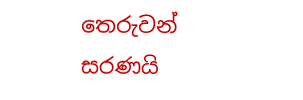තෙරුවන් සරණයි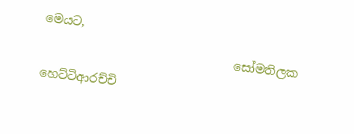මෙයට,
                                සෝමතිලක හෙට්ටිආරච්චි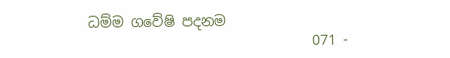ධම්ම ගවේෂි පදනම
                                071 -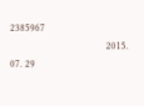2385967
                                2015. 07. 29